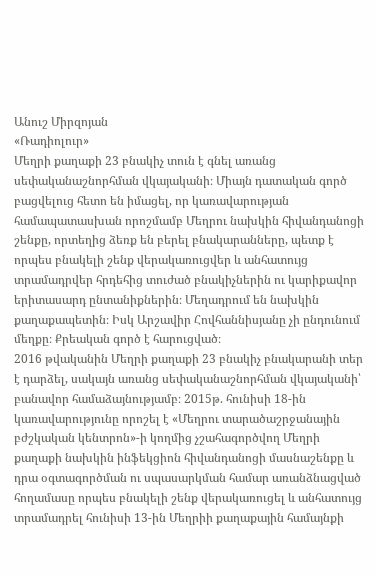Անուշ Միրզոյան
«Ռադիոլուր»
Մեղրի քաղաքի 23 բնակիչ տուն է գնել առանց սեփականաշնորհման վկայականի։ Միայն դատական գործ բացվելուց հետո են իմացել, որ կառավարության համապատասխան որոշմամբ Մեղրու նախկին հիվանդանոցի շենքը, որտեղից ձեռք են բերել բնակարանները, պետք է որպես բնակելի շենք վերակառուցվեր և անհատույց տրամադրվեր հրդեհից տուժած բնակիչներին ու կարիքավոր երիտասարդ ընտանիքներին։ Մեղադրում են նախկին քաղաքապետին։ Իսկ Արշավիր Հովհաննիսյանը չի ընդունում մեղքը։ Քրեական գործ է հարուցված։
2016 թվականին Մեղրի քաղաքի 23 բնակիչ բնակարանի տեր է դարձել, սակայն առանց սեփականաշնորհման վկայականի՝ բանավոր համաձայնությամբ։ 2015թ. հունիսի 18-ին կառավարությունը որոշել է «Մեղրու տարածաշրջանային բժշկական կենտրոն»-ի կողմից չշահագործվող Մեղրի քաղաքի նախկին ինֆեկցիոն հիվանդանոցի մասնաշենքը և դրա օգտագործման ու սպասարկման համար առանձնացված հողամասը որպես բնակելի շենք վերակառուցել և անհատույց տրամադրել հունիսի 13-ին Մեղրիի քաղաքային համայնքի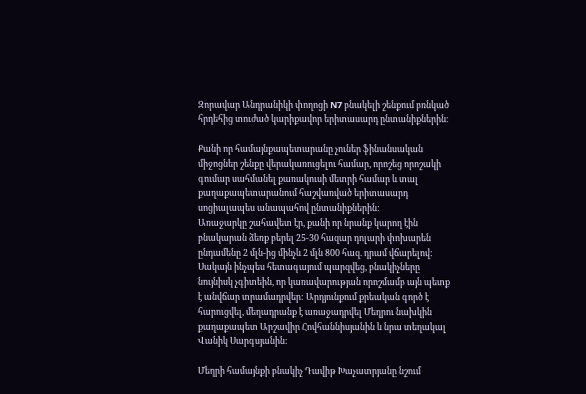Զորավար Անդրանիկի փողոցի N7 բնակելի շենքում բռնկած հրդեհից տուժած կարիքավոր երիտասարդ ընտանիքներին։

Քանի որ համայնքապետարանը չուներ ֆինանսական միջոցներ շենքը վերակառուցելու համար, որոշեց որոշակի գումար սահմանել քառակուսի մետրի համար և տալ քաղաքապետարանում հաշվառված երիտասարդ սոցիալապես անապահով ընտանիքներին:
Առաջարկը շահավետ էր, քանի որ նրանք կարող էին բնակարան ձեռք բերել 25-30 հազար դոլարի փոխարեն ընդամենը 2 մլն-ից մինչև 2 մլն 800 հազ. դրամ վճարելով: Սակայն ինչպես հետագայում պարզվեց, բնակիչները նույնիսկ չգիտեին, որ կառավարության որոշմամբ այն պետք է անվճար տրամադրվեր: Արդյունքում քրեական գործ է հարուցվել, մեղադրանք է առաջադրվել Մեղրու նախկին քաղաքապետ Արշավիր Հովհաննիսյանին և նրա տեղակալ Վանիկ Սարգսյանին:

Մեղրի համայնքի բնակիչ Դավիթ Խաչատրյանը նշում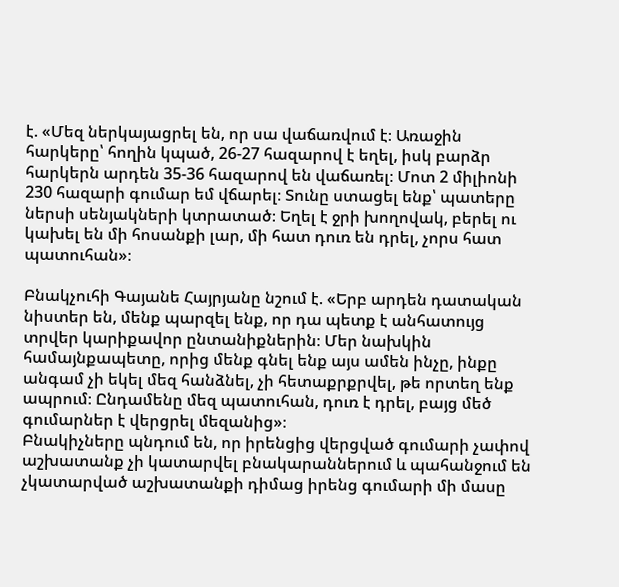է. «Մեզ ներկայացրել են, որ սա վաճառվում է։ Առաջին հարկերը՝ հողին կպած, 26-27 հազարով է եղել, իսկ բարձր հարկերն արդեն 35-36 հազարով են վաճառել։ Մոտ 2 միլիոնի 230 հազարի գումար եմ վճարել։ Տունը ստացել ենք՝ պատերը ներսի սենյակների կտրատած։ Եղել է ջրի խողովակ, բերել ու կախել են մի հոսանքի լար, մի հատ դուռ են դրել, չորս հատ պատուհան»։

Բնակչուհի Գայանե Հայրյանը նշում է. «Երբ արդեն դատական նիստեր են, մենք պարզել ենք, որ դա պետք է անհատույց տրվեր կարիքավոր ընտանիքներին։ Մեր նախկին համայնքապետը, որից մենք գնել ենք այս ամեն ինչը, ինքը անգամ չի եկել մեզ հանձնել, չի հետաքրքրվել, թե որտեղ ենք ապրում։ Ընդամենը մեզ պատուհան, դուռ է դրել, բայց մեծ գումարներ է վերցրել մեզանից»։
Բնակիչները պնդում են, որ իրենցից վերցված գումարի չափով աշխատանք չի կատարվել բնակարաններում և պահանջում են չկատարված աշխատանքի դիմաց իրենց գումարի մի մասը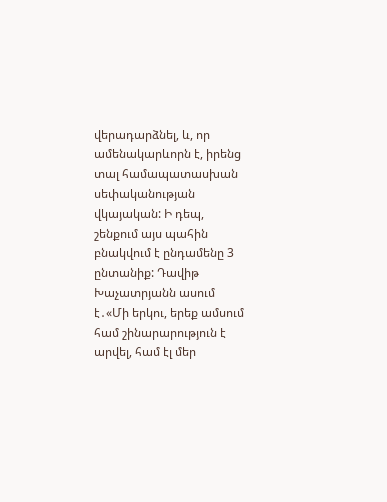վերադարձնել, և, որ ամենակարևորն է, իրենց տալ համապատասխան սեփականության վկայական: Ի դեպ, շենքում այս պահին բնակվում է ընդամենը 3 ընտանիք: Դավիթ Խաչատրյանն ասում է․«Մի երկու, երեք ամսում համ շինարարություն է արվել, համ էլ մեր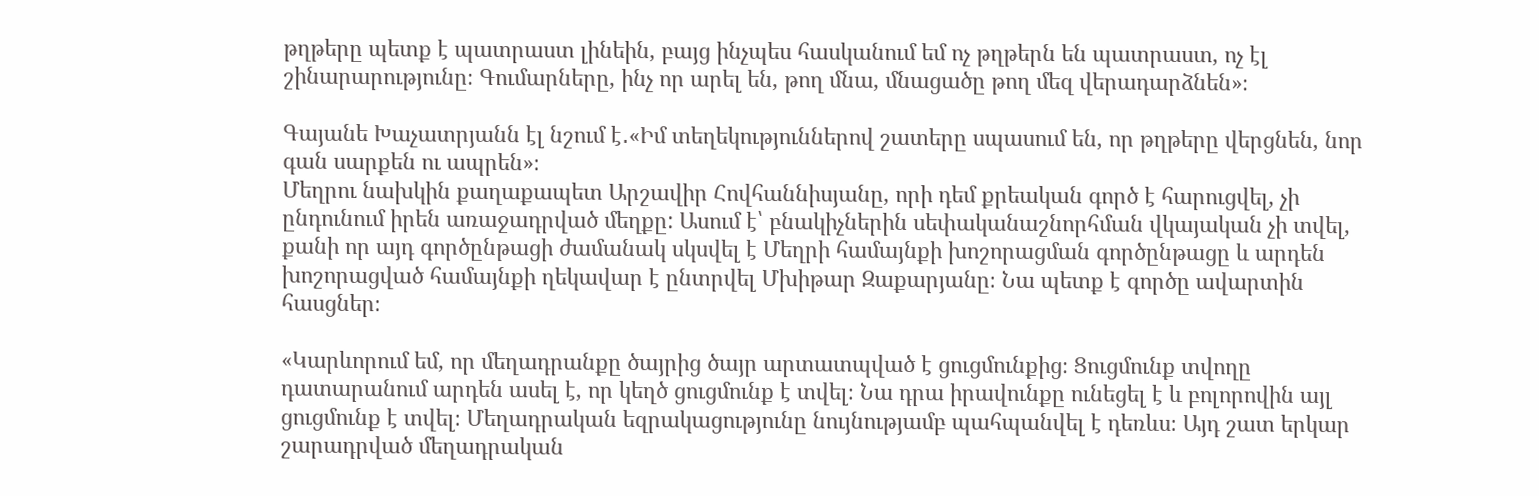թղթերը պետք է պատրաստ լինեին, բայց ինչպես հասկանում եմ ոչ թղթերն են պատրաստ, ոչ էլ շինարարությունը։ Գումարները, ինչ որ արել են, թող մնա, մնացածը թող մեզ վերադարձնեն»։

Գայանե Խաչատրյանն էլ նշում է․«Իմ տեղեկություններով շատերը սպասում են, որ թղթերը վերցնեն, նոր գան սարքեն ու ապրեն»։
Մեղրու նախկին քաղաքապետ Արշավիր Հովհաննիսյանը, որի դեմ քրեական գործ է հարուցվել, չի ընդունում իրեն առաջադրված մեղքը: Ասում է՝ բնակիչներին սեփականաշնորհման վկայական չի տվել, քանի որ այդ գործընթացի ժամանակ սկսվել է Մեղրի համայնքի խոշորացման գործընթացը և արդեն խոշորացված համայնքի ղեկավար է ընտրվել Մխիթար Զաքարյանը։ Նա պետք է գործը ավարտին հասցներ։

«Կարևորում եմ, որ մեղադրանքը ծայրից ծայր արտատպված է ցուցմունքից։ Ցուցմունք տվողը դատարանում արդեն ասել է, որ կեղծ ցուցմունք է տվել։ Նա դրա իրավունքը ունեցել է և բոլորովին այլ ցուցմունք է տվել։ Մեղադրական եզրակացությունը նույնությամբ պահպանվել է դեռևս։ Այդ շատ երկար շարադրված մեղադրական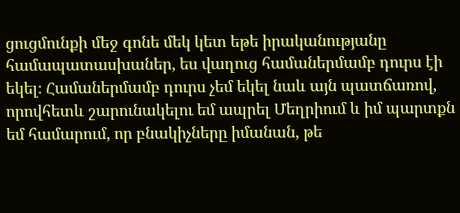ցուցմունքի մեջ գոնե մեկ կետ եթե իրականությանը համապատասխաներ, ես վաղուց համաներմամբ դուրս էի եկել։ Համաներմամբ դուրս չեմ եկել նաև այն պատճառով, որովհետև շարունակելու եմ ապրել Մեղրիում և իմ պարտքն եմ համարում, որ բնակիչները իմանան, թե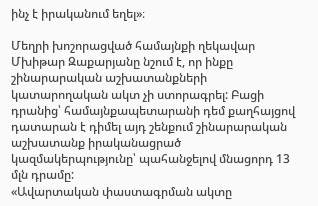ինչ է իրականում եղել»։

Մեղրի խոշորացված համայնքի ղեկավար Մխիթար Զաքարյանը նշում է, որ ինքը շինարարական աշխատանքների կատարողական ակտ չի ստորագրել: Բացի դրանից՝ համայնքապետարանի դեմ քաղհայցով դատարան է դիմել այդ շենքում շինարարական աշխատանք իրականացրած կազմակերպությունը՝ պահանջելով մնացորդ 13 մլն դրամը:
«Ավարտական փաստագրման ակտը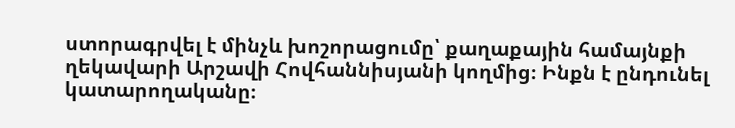ստորագրվել է մինչև խոշորացումը՝ քաղաքային համայնքի ղեկավարի Արշավի Հովհաննիսյանի կողմից։ Ինքն է ընդունել կատարողականը։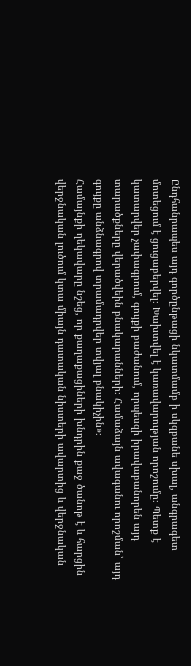Ընդհանրապես այդ գործընթացի նկատմամբ ի սկզբանե սխալ, անգրագետ մոտեցում է ցուցաբերվել։ Խախտվել է կառավարության որոշումը։ Պետք է կատարվեր չափագրում, գույքի բաժանում, որպեսզի իրավաբանորեն այդ տարածքները վերածվեին բնակարանների։ Համաձայն ավագանու որոշման՝ այդ գույքը անձնագրով տրամադրվեր տվյալ բնակիչին»։
Համայնքի ղեկավարը նշեց, որ քաղաքացիների խնդրին քաջ ծանոթ է և հարցին վերջնական լուծում կտա միայն դատական նիստերի ավարտից և վերջնական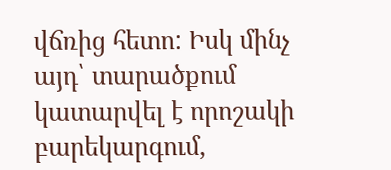վճռից հետո: Իսկ մինչ այդ՝ տարածքում կատարվել է որոշակի բարեկարգում,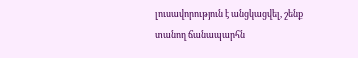լուսավորություն է անցկացվել, շենք տանող ճանապարհն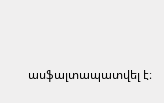ասֆալտապատվել է։